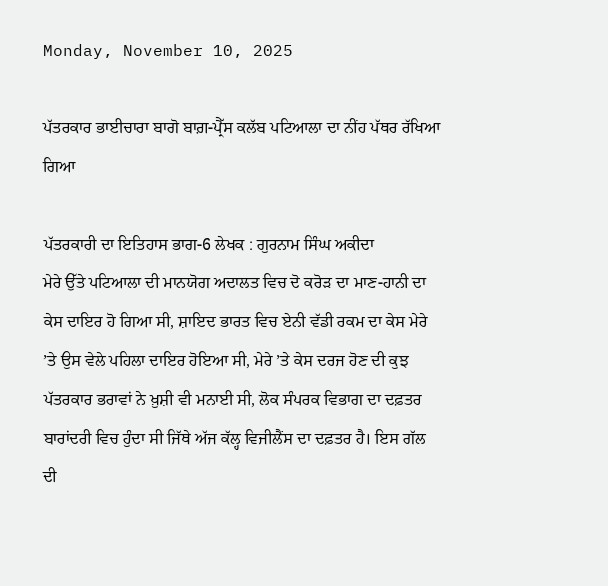Monday, November 10, 2025

ਪੱਤਰਕਾਰ ਭਾਈਚਾਰਾ ਬਾਗੋ ਬਾਗ਼-ਪ੍ਰੈੱਸ ਕਲੱਬ ਪਟਿਆਲਾ ਦਾ ਨੀਂਹ ਪੱਥਰ ਰੱਖਿਆ ਗਿਆ

ਪੱਤਰਕਾਰੀ ਦਾ ਇਤਿਹਾਸ ਭਾਗ-6 ਲੇਖਕ : ਗੁਰਨਾਮ ਸਿੰਘ ਅਕੀਦਾ
ਮੇਰੇ ਉੱਤੇ ਪਟਿਆਲਾ ਦੀ ਮਾਨਯੋਗ ਅਦਾਲਤ ਵਿਚ ਦੋ ਕਰੋੜ ਦਾ ਮਾਣ-ਹਾਨੀ ਦਾ ਕੇਸ ਦਾਇਰ ਹੋ ਗਿਆ ਸੀ, ਸ਼ਾਇਦ ਭਾਰਤ ਵਿਚ ਏਨੀ ਵੱਡੀ ਰਕਮ ਦਾ ਕੇਸ ਮੇਰੇ ’ਤੇ ਉਸ ਵੇਲੇ ਪਹਿਲਾ ਦਾਇਰ ਹੋਇਆ ਸੀ, ਮੇਰੇ ’ਤੇ ਕੇਸ ਦਰਜ ਹੋਣ ਦੀ ਕੁਝ ਪੱਤਰਕਾਰ ਭਰਾਵਾਂ ਨੇ ਖ਼ੁਸ਼ੀ ਵੀ ਮਨਾਈ ਸੀ, ਲੋਕ ਸੰਪਰਕ ਵਿਭਾਗ ਦਾ ਦਫ਼ਤਰ ਬਾਰਾਂਦਰੀ ਵਿਚ ਹੁੰਦਾ ਸੀ ਜਿੱਥੇ ਅੱਜ ਕੱਲ੍ਹ ਵਿਜੀਲੈਂਸ ਦਾ ਦਫ਼ਤਰ ਹੈ। ਇਸ‌ ਗੱਲ ਦੀ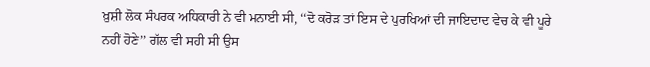ਖ਼ੁਸ਼ੀ ਲੋਕ ਸੰਪਰਕ ਅਧਿਕਾਰੀ ਨੇ ਵੀ ਮਨਾਈ ਸੀ, ‘‘ਦੋ ਕਰੋੜ ਤਾਂ ਇਸ ਦੇ ਪੁਰਖਿਆਂ ਦੀ ਜਾਇਦਾਦ ਵੇਚ ਕੇ ਵੀ ਪੂਰੇ ਨਹੀਂ ਹੋਣੇ’’ ਗੱਲ ਵੀ ਸਹੀ ਸੀ ਉਸ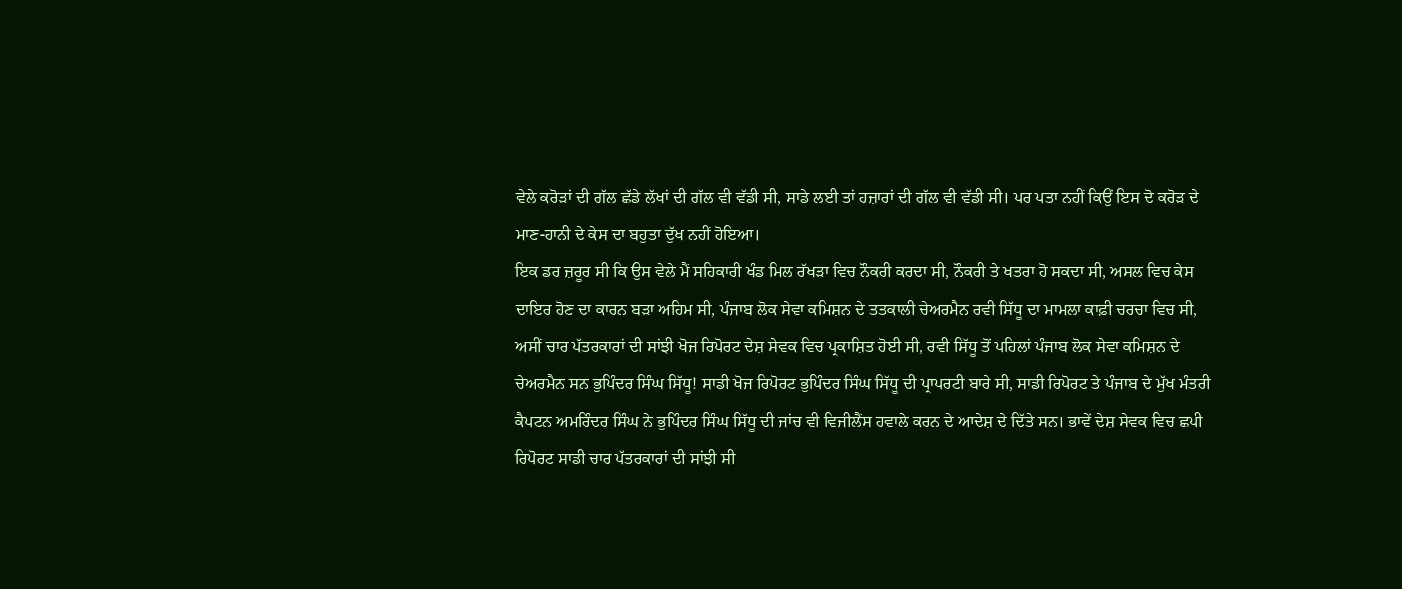ਵੇਲੇ ਕਰੋੜਾਂ ਦੀ ਗੱਲ ਛੱਡੇ ਲੱਖਾਂ ਦੀ ਗੱਲ ਵੀ ਵੱਡੀ ਸੀ, ਸਾਡੇ ਲਈ ਤਾਂ ਹਜ਼ਾਰਾਂ ਦੀ ਗੱਲ ਵੀ ਵੱਡੀ ਸੀ। ਪਰ ਪਤਾ ਨਹੀਂ ਕਿਉਂ ਇਸ ਦੋ ਕਰੋੜ ਦੇ ਮਾਣ-ਹਾਨੀ ਦੇ ਕੇਸ ਦਾ ਬਹੁਤਾ ਦੁੱਖ ਨਹੀਂ ਹੋਇਆ।
ਇਕ ਡਰ ਜ਼ਰੂਰ ਸੀ ਕਿ ਉਸ ਵੇਲੇ ਮੈਂ ਸਹਿਕਾਰੀ ਖੰਡ ਮਿਲ ਰੱਖੜਾ ਵਿਚ ਨੌਕਰੀ ਕਰਦਾ ਸੀ, ਨੌਕਰੀ ਤੇ ਖਤਰਾ ਹੋ ਸਕਦਾ ਸੀ, ਅਸਲ ਵਿਚ ਕੇਸ ਦਾਇਰ ਹੋਣ ਦਾ ਕਾਰਨ ਬੜਾ ਅਹਿਮ ਸੀ, ਪੰਜਾਬ ਲੋਕ ਸੇਵਾ ਕਮਿਸ਼ਨ ਦੇ ਤਤਕਾਲੀ ਚੇਅਰਮੈਨ ਰਵੀ ਸਿੱਧੂ ਦਾ ਮਾਮਲਾ ਕਾਫ਼ੀ ਚਰਚਾ ਵਿਚ ਸੀ, ਅਸੀਂ ਚਾਰ ਪੱਤਰਕਾਰਾਂ ਦੀ ਸਾਂਝੀ ਖੋਜ ਰਿਪੋਰਟ ਦੇਸ਼ ਸੇਵਕ ਵਿਚ ਪ੍ਰਕਾਸ਼ਿਤ ਹੋਈ ਸੀ, ਰਵੀ ਸਿੱਧੂ ਤੋਂ ਪਹਿਲਾਂ ਪੰਜਾਬ ਲੋਕ ਸੇਵਾ ਕਮਿਸ਼ਨ ਦੇ ਚੇਅਰਮੈਨ ਸਨ ਭੁਪਿੰਦਰ ਸਿੰਘ ਸਿੱਧੂ! ਸਾਡੀ ਖੋਜ ਰਿਪੋਰਟ ਭੁਪਿੰਦਰ ਸਿੰਘ ਸਿੱਧੂ ਦੀ ਪ੍ਰਾਪਰਟੀ ਬਾਰੇ ਸੀ, ਸਾਡੀ ਰਿਪੋਰਟ ਤੇ ਪੰਜਾਬ ਦੇ ਮੁੱਖ ਮੰਤਰੀ ਕੈਪਟਨ ਅਮਰਿੰਦਰ ਸਿੰਘ ਨੇ ਭੁਪਿੰਦਰ ਸਿੰਘ ਸਿੱਧੂ ਦੀ ਜਾਂਚ ਵੀ ਵਿਜੀਲੈਂਸ ਹਵਾਲੇ ਕਰਨ ਦੇ ਆਦੇਸ਼ ਦੇ ਦਿੱਤੇ ਸਨ। ਭਾਵੇਂ ਦੇਸ਼ ਸੇਵਕ ਵਿਚ ਛਪੀ ਰਿਪੋਰਟ ਸਾਡੀ ਚਾਰ ਪੱਤਰਕਾਰਾਂ ਦੀ ਸਾਂਝੀ ਸੀ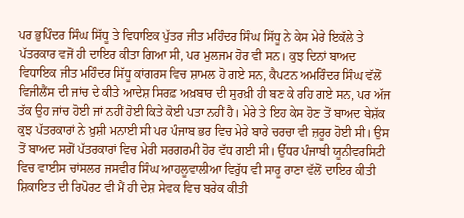ਪਰ ਭੁਪਿੰਦਰ ਸਿੰਘ ਸਿੱਧੂ ਤੇ ਵਿਧਾਇਕ ਪੁੱਤਰ ਜੀਤ ਮਹਿੰਦਰ ਸਿੰਘ ਸਿੱਧੂ ਨੇ ਕੇਸ ਮੇਰੇ ਇਕੱਲੇ ਤੇ ਪੱਤਰਕਾਰ ਵਜੋਂ ਹੀ ਦਾਇਰ ਕੀਤਾ ਗਿਆ ਸੀ, ਪਰ ਮੁਲਜਮ ਹੋਰ ਵੀ ਸਨ। ਕੁਝ ਦਿਨਾਂ ਬਾਅਦ ਵਿਧਾਇਕ ਜੀਤ ਮਹਿੰਦਰ ਸਿੱਧੂ ਕਾਂਗਰਸ ਵਿਚ ਸ਼ਾਮਲ ਹੋ ਗਏ ਸਨ, ਕੈਪਟਨ ਅਮਰਿੰਦਰ ਸਿੰਘ ਵੱਲੋਂ ਵਿਜੀਲੈਂਸ ਦੀ ਜਾਂਚ ਦੇ ਕੀਤੇ ਆਦੇਸ਼ ਸਿਰਫ਼ ਅਖ਼ਬਾਰ ਦੀ ਸੁਰਖ਼ੀ ਹੀ ਬਣ ਕੇ ਰਹਿ ਗਏ ਸਨ, ਪਰ ਅੱਜ ਤੱਕ ਉਹ ਜਾਂਚ ਹੋਈ ਜਾਂ ਨਹੀਂ ਹੋਈ ਕਿਤੇ ਕੋਈ ਪਤਾ ਨਹੀਂ ਹੈ। ਮੇਰੇ ਤੇ ਇਹ ਕੇਸ ਹੋਣ ਤੋਂ ਬਾਅਦ ਬੇਸ਼ੱਕ ਕੁਝ ਪੱਤਰਕਾਰਾਂ ਨੇ ਖ਼ੁਸ਼ੀ ਮਨਾਈ ਸੀ ਪਰ ਪੰਜਾਬ ਭਰ ਵਿਚ ਮੇਰੇ ਬਾਰੇ ਚਰਚਾ ਵੀ ਜ਼ਰੂਰ ਹੋਈ ਸੀ। ਉਸ ਤੋਂ ਬਾਅਦ ਸਗੋਂ ਪੱਤਰਕਾਰਾਂ ਵਿਚ ਮੇਰੀ ਸਰਗਰਮੀ ਹੋਰ ਵੱਧ ਗਈ ਸੀ। ਉੱਧਰ ਪੰਜਾਬੀ ਯੂਨੀਵਰਸਿਟੀ ਵਿਚ ਵਾਈਸ ਚਾਂਸਲਰ ਜਸਵੀਰ ਸਿੰਘ ਆਹਲੂਵਾਲੀਆ ਵਿਰੁੱਧ ਵੀ ਸਾਰੂ ਰਾਣਾ ਵੱਲੋਂ ਦਾਇਰ ਕੀਤੀ ਸ਼ਿਕਾਇਤ ਦੀ ਰਿਪੋਰਟ ਵੀ ਮੈਂ ਹੀ ਦੇਸ਼ ਸੇਵਕ ਵਿਚ ਬਰੇਕ ਕੀਤੀ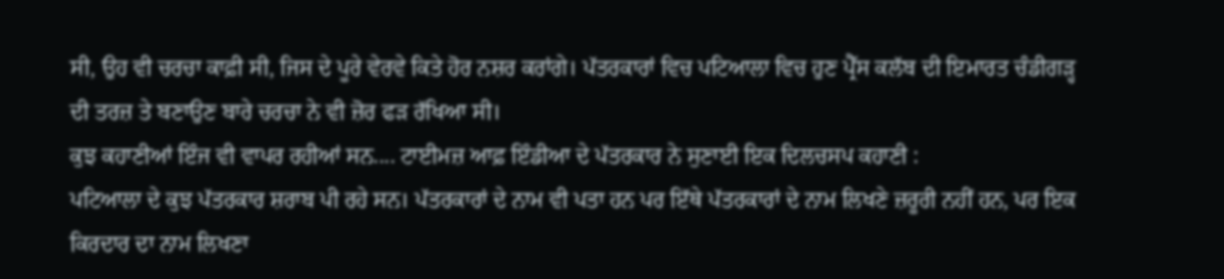ਸੀ, ਉਹ ਵੀ ਚਰਚਾ ਕਾਫ਼ੀ ਸੀ, ਜਿਸ ਦੇ ਪੂਰੇ ਵੇਰਵੇ ਕਿਤੇ ਹੋਰ ਨਸ਼ਰ ਕਰਾਂਗੇ। ਪੱਤਰਕਾਰਾਂ ਵਿਚ ਪਟਿਆਲਾ ਵਿਚ ਹੁਣ ਪ੍ਰੈੱਸ ਕਲੱਬ ਦੀ ਇਮਾਰਤ ਚੰਡੀਗੜ੍ਹ ਦੀ ਤਰਜ਼ ਤੇ ਬਣਾਉਣ ਬਾਰੇ ਚਰਚਾ ਨੇ ਵੀ ਜ਼ੋਰ ਫੜ ਰੱਖਿਆ ਸੀ।
ਕੁਝ ਕਹਾਣੀਆਂ ਇੰਜ ਵੀ ਵਾਪਰ ਰਹੀਆਂ ਸਨ.... ਟਾਈਮਜ਼ ਆਫ਼ ਇੰਡੀਆ ਦੇ ਪੱਤਰਕਾਰ ਨੇ ਸੁਣਾਈ ਇਕ ਦਿਲਚਸਪ ਕਹਾਣੀ :
ਪਟਿਆਲਾ ਦੇ ਕੁਝ ਪੱਤਰਕਾਰ ਸ਼ਰਾਬ ਪੀ ਰਹੇ ਸਨ। ਪੱਤਰਕਾਰਾਂ ਦੇ ਨਾਮ ਵੀ ਪਤਾ ਹਨ ਪਰ ਇੱਥੇ ਪੱਤਰਕਾਰਾਂ ਦੇ ਨਾਮ ਲਿਖਣੇ ਜ਼ਰੂਰੀ ਨਹੀਂ ਹਨ, ਪਰ ਇਕ ਕਿਰਦਾਰ ਦਾ ਨਾਮ ਲਿਖਣਾ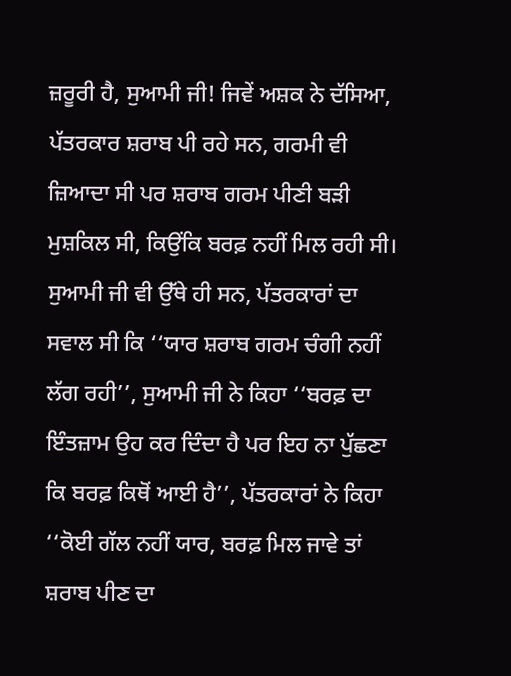ਜ਼ਰੂਰੀ ਹੈ, ਸੁਆਮੀ ਜੀ! ਜਿਵੇਂ ਅਸ਼ਕ ਨੇ ਦੱਸਿਆ, ਪੱਤਰਕਾਰ ਸ਼ਰਾਬ ਪੀ ਰਹੇ ਸਨ, ਗਰਮੀ ਵੀ ਜ਼ਿਆਦਾ ਸੀ ਪਰ ਸ਼ਰਾਬ ਗਰਮ ਪੀਣੀ ਬੜੀ ਮੁਸ਼ਕਿਲ ਸੀ, ਕਿਉਂਕਿ ਬਰਫ਼ ਨਹੀਂ ਮਿਲ ਰਹੀ ਸੀ। ਸੁਆਮੀ ਜੀ ਵੀ ਉੱਥੇ ਹੀ ਸਨ, ਪੱਤਰਕਾਰਾਂ ਦਾ ਸਵਾਲ ਸੀ ਕਿ ‘‘ਯਾਰ ਸ਼ਰਾਬ ਗਰਮ ਚੰਗੀ ਨਹੀਂ ਲੱਗ ਰਹੀ’’, ਸੁਆਮੀ ਜੀ ਨੇ ਕਿਹਾ ‘‘ਬਰਫ਼ ਦਾ ਇੰਤਜ਼ਾਮ ਉਹ ਕਰ ਦਿੰਦਾ ਹੈ ਪਰ ਇਹ ਨਾ ਪੁੱਛਣਾ ਕਿ ਬਰਫ਼ ਕਿਥੋਂ ਆਈ ਹੈ’’, ਪੱਤਰਕਾਰਾਂ ਨੇ ਕਿਹਾ ‘‘ਕੋਈ ਗੱਲ ਨਹੀਂ ਯਾਰ, ਬਰਫ਼ ਮਿਲ ਜਾਵੇ ਤਾਂ ਸ਼ਰਾਬ ਪੀਣ ਦਾ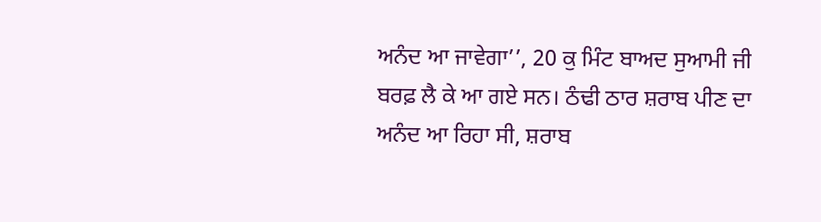ਅਨੰਦ ਆ ਜਾਵੇਗਾ’’, 20 ਕੁ ਮਿੰਟ ਬਾਅਦ ਸੁਆਮੀ ਜੀ ਬਰਫ਼ ਲੈ ਕੇ ਆ ਗਏ ਸਨ। ਠੰਢੀ ਠਾਰ ਸ਼ਰਾਬ ਪੀਣ ਦਾ ਅਨੰਦ ਆ ਰਿਹਾ ਸੀ, ਸ਼ਰਾਬ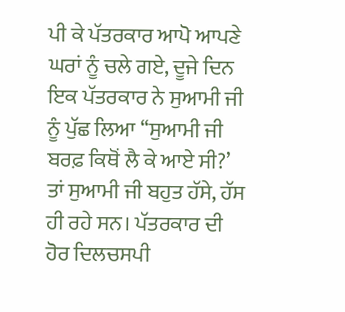ਪੀ ਕੇ ਪੱਤਰਕਾਰ ਆਪੋ ਆਪਣੇ ਘਰਾਂ ਨੂੰ ਚਲੇ ਗਏ, ਦੂਜੇ ਦਿਨ ਇਕ ਪੱਤਰਕਾਰ ਨੇ ਸੁਆਮੀ ਜੀ ਨੂੰ ਪੁੱਛ ਲਿਆ ‘‘ਸੁਆਮੀ ਜੀ ਬਰਫ਼ ਕਿਥੋਂ ਲੈ ਕੇ ਆਏ ਸੀ?’ ਤਾਂ ਸੁਆਮੀ ਜੀ ਬਹੁਤ ਹੱਸੇ, ਹੱਸ ਹੀ ਰਹੇ ਸਨ। ਪੱਤਰਕਾਰ ਦੀ ਹੋਰ ਦਿਲਚਸਪੀ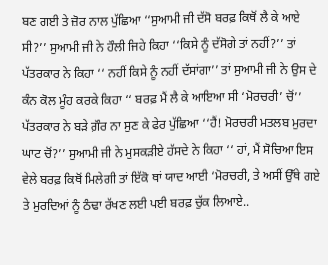ਬਣ ਗਈ ਤੇ ਜ਼ੋਰ ਨਾਲ ਪੁੱਛਿਆ ‘‘ਸੁਆਮੀ ਜੀ ਦੱਸੋ ਬਰਫ਼ ਕਿਥੋਂ ਲੈ ਕੇ ਆਏ ਸੀ?’’ ਸੁਆਮੀ ਜੀ ਨੇ ਹੌਲੀ ਜਿਹੇ ਕਿਹਾ ‘‘ਕਿਸੇ ਨੂੰ ਦੱਸੋਗੇ ਤਾਂ ਨਹੀਂ?’’ ਤਾਂ ਪੱਤਰਕਾਰ ਨੇ ਕਿਹਾ ‘‘ ਨਹੀਂ ਕਿਸੇ ਨੂੰ ਨਹੀਂ ਦੱਸਾਂਗਾ’’ ਤਾਂ ਸੁਆਮੀ ਜੀ ਨੇ ਉਸ ਦੇ ਕੰਨ ਕੋਲ ਮੂੰਹ ਕਰਕੇ ਕਿਹਾ ‘‘ ਬਰਫ਼ ਮੈਂ ਲੈ ਕੇ ਆਇਆ ਸੀ ‘ਮੋਰਚਰੀ’ ਚੋਂ’’ ਪੱਤਰਕਾਰ ਨੇ ਬੜੇ ਗ਼ੌਰ ਨਾ ਸੁਣ ਕੇ ਫੇਰ ਪੁੱਛਿਆ ‘‘ਹੈਂ! ਮੋਰਚਰੀ ਮਤਲਬ ਮੁਰਦਾ ਘਾਟ ਚੋਂ?’’ ਸੁਆਮੀ ਜੀ ਨੇ ਮੁਸਕੜੀਏ ਹੱਸਦੇ ਨੇ ਕਿਹਾ ‘‘ ਹਾਂ, ਮੈਂ ਸੋਚਿਆ ਇਸ ਵੇਲੇ ਬਰਫ਼ ਕਿਥੋਂ ਮਿਲੇਗੀ ਤਾਂ ਇੱਕੋ ਥਾਂ ਯਾਦ ਆਈ ‘ਮੋਰਚਰੀ, ਤੇ ਅਸੀਂ ਉੱਥੇ ਗਏ ਤੇ ਮੁਰਦਿਆਂ ਨੂੰ ਠੰਢਾ ਰੱਖਣ ਲਈ ਪਈ ਬਰਫ਼ ਚੁੱਕ ਲਿਆਏ..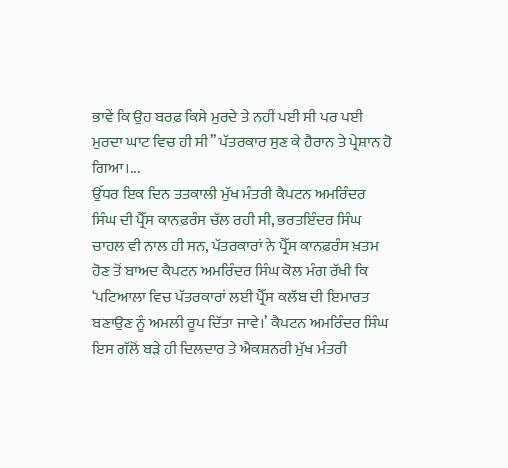ਭਾਵੇਂ ਕਿ ਉਹ ਬਰਫ਼ ਕਿਸੇ ਮੁਰਦੇ ਤੇ ਨਹੀਂ ਪਈ ਸੀ ਪਰ ਪਈ ਮੁਰਦਾ ਘਾਟ ਵਿਚ ਹੀ ਸੀ’’ ਪੱਤਰਕਾਰ ਸੁਣ ਕੇ ਹੈਰਾਨ ਤੇ ਪ੍ਰੇਸ਼ਾਨ ਹੋ ਗਿਆ।...
ਉੱਧਰ ਇਕ ਦਿਨ ਤਤਕਾਲੀ ਮੁੱਖ ਮੰਤਰੀ ਕੈਪਟਨ ਅਮਰਿੰਦਰ ਸਿੰਘ ਦੀ ਪ੍ਰੈੱਸ ਕਾਨਫ਼ਰੰਸ ਚੱਲ ਰਹੀ ਸੀ, ਭਰਤਇੰਦਰ ਸਿੰਘ ਚਾਹਲ ਵੀ ਨਾਲ ਹੀ ਸਨ, ਪੱਤਰਕਾਰਾਂ ਨੇ ਪ੍ਰੈੱਸ ਕਾਨਫ਼ਰੰਸ ਖ਼ਤਮ ਹੋਣ ਤੋਂ ਬਾਅਦ ਕੈਪਟਨ ਅਮਰਿੰਦਰ ਸਿੰਘ ਕੋਲ ਮੰਗ ਰੱਖੀ ਕਿ ‘ਪ‌ਟਿਆਲਾ ਵਿਚ ਪੱਤਰਕਾਰਾਂ ਲਈ ਪ੍ਰੈੱਸ ਕਲੱਬ ਦੀ ਇਮਾਰਤ ਬਣਾਉਣ ਨੂੰ ਅਮਲੀ ਰੂਪ ਦਿੱਤਾ ਜਾਵੇ।’ ਕੈਪਟਨ ਅਮਰਿੰਦਰ ਸਿੰਘ ਇਸ ਗੱਲੋਂ ਬੜੇ ਹੀ ਦਿਲਦਾਰ ਤੇ ਐਕਸ਼ਨਰੀ ਮੁੱਖ ਮੰਤਰੀ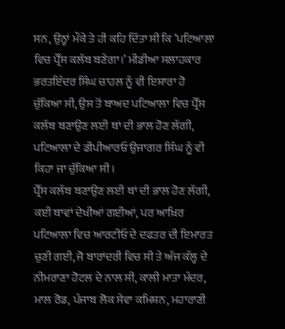ਸਨ, ਉਨ੍ਹਾਂ ਮੌਕੇ ਤੇ ਹੀ ਕਹਿ ਦਿੱਤਾ ਸੀ ਕਿ ‘ਪਟਿਆਲਾ ਵਿਚ ਪ੍ਰੈੱਸ ਕਲੱਬ ਬਣੇਗਾ।’ ਮੀਡੀਆ ਸਲਾਹਕਾਰ ਭਰਤਇੰਦਰ ਸਿੰਘ ਚਾਹਲ ਨੂੰ ਵੀ ਇਸ਼ਾਰਾ ਹੋ ਚੁੱਕਿਆ ਸੀ, ਉਸ ਤੋਂ ਬਾਅਦ ਪਟਿਆਲਾ ਵਿਚ ਪ੍ਰੈੱਸ ਕਲੱਬ ਬਣਾਉਣ ਲਈ ਥਾਂ ਦੀ ਭਾਲ ਹੋਣ ਲੱਗੀ, ਪਟਿਆਲਾ ਦੇ ਡੀਪੀਆਰਓ ਉਜਾਗਰ ਸਿੰਘ ਨੂੰ ਵੀ ਕਿਹਾ ਜਾ ਚੁੱਕਿਆ ਸੀ।
ਪ੍ਰੈੱਸ ਕਲੱਬ ਬਣਾਉਣ ਲਈ ਥਾਂ ਦੀ ਭਾਲ ਹੋਣ ਲੱਗੀ, ਕਈ ਥਾਵਾਂ ਦੇਖੀਆਂ ਗਈਆਂ, ਪਰ ਆਖ਼ਿਰ ਪਟਿਆਲਾ ਵਿਚ ਆਰਟੀਓ ਦੇ ਦਫ਼ਤਰ ਦੀ ਇਮਾਰਤ ਚੁਣੀ ਗਈ, ਜੋ ਬਾਰਾਂਦਰੀ ਵਿਚ ਸੀ ਤੇ ਅੱਜ ਕੱਲ੍ਹ ਦੇ ਨੀਮਰਾਣਾ ਹੋਟਲ ਦੇ ਨਾਲ ਸੀ, ਕਾਲੀ ਮਾਤਾ ਮੰਦਰ, ਮਾਲ ਰੋਡ, ਪੰਜਾਬ ਲੋਕ ਸੇਵਾ ਕਮਿਸ਼ਨ, ਮਹਾਰਾਣੀ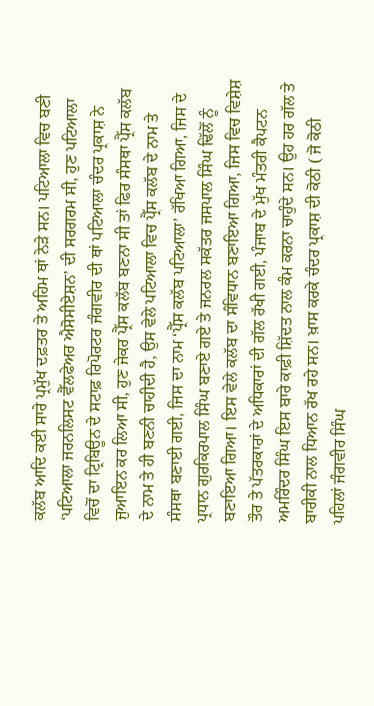ਕਲੱਬ ਆਦਿ ਕਈ ਸਾਰੇ ਪ੍ਰਮੁੱਖ ਦਫ਼ਤਰ ਤੇ ਅਹਿਮ ਥਾਂ ਨੇੜੇ ਸਨ। ਪਟਿਆਲਾ ਵਿਚ ਬਣੀ ‘ਪਟਿਆਲਾ ਜਰਨਲਿਸਟ ਵੈੱਲਫੇਅਰ ਐਸੋਸੀਏਸ਼ਨ’ ਦੀ ਸਰਗਰਮ ਸੀ, ਹੁਣ ਪਟਿਆਲਾ ਵਿਚੋਂ ਦਾ ਟ੍ਰਿਬਿਊਨ ਦੇ ਸਟਾਫ਼ ਰਿਪੋਰਟਰ ਜੰਗਵੀਰ ਦੀ ਥਾਂ ਪਟਿਆਲਾ ਚੰਦਰ ਪ੍ਰਕਾਸ਼ ਨੇ ਜੁਆਇਨ ਕਰ ਲਿਆ ਸੀ, ਹੁਣ ਜੇਕਰ ਪ੍ਰੈੱਸ ਕਲੱਬ ਬਣਨਾ ਸੀ ਤਾਂ ਫਿਰ ਸੰਸਥਾ ਪ੍ਰੈੱਸ ਕਲੱਬ ਦੇ ਨਾਮ ਤੇ ਹੀ ਬਣਨੀ ਚਾਹੀਦੀ ਹੈ, ਉਸ ਵੇਲੇ ਪਟਿਆਲਾ ਵਿਚ ਪ੍ਰੈੱਸ ਕਲੱਬ ਦੇ ਨਾਮ ਤੇ ਸੰਸਥਾ ਬਣਾਈ ਗਈ, ਜਿਸ ਦਾ ਨਾਮ ‘ਪ੍ਰੈੱਸ ਕਲੱਬ ਪਟਿਆਲਾ’ ਰੱਖਿਆ ਗਿਆ, ਜਿਸ ਦੇ ਪ੍ਰਧਾਨ ਗੁਰਕਿਰਪਾਲ ਸਿੰਘ ਬਣਾਏ ਗਏ ਤੇ ਜਨਰਲ ਸਕੱਤਰ ਜਸਪਾਲ ਸਿੰਘ ਢਿੱਲੋਂ ਨੂੰ ਬਣਾਇਆ ਗਿਆ। ਇਸ ਵੇਲੇ ਕਲੱਬ ਦਾ ਸੰਵਿਧਾਨ ਬਣਾਇਆ ਗਿਆ, ਜਿਸ ਵਿਚ ਵਿਸ਼ੇਸ਼ ਤੌਰ ਤੇ ਪੱਤਰਕਾਰਾਂ ਦੇ ਅਧਿਕਾਰਾਂ ਦੀ ਗੱਲ ਰੱਖੀ ਗਈ, ਪੰਜਾਬ ਦੇ ਮੁੱਖ ਮੰਤਰੀ ਕੈਪਟਨ ਅਮਰਿੰਦਰ ਸਿੰਘ ਇਸ ਬਾਰੇ ਕਾਫ਼ੀ ਸ਼ਿੱਦਤ ਨਾਲ ਕੰਮ ਕਰਨਾ ਚਾਹੁੰਦੇ ਸਨ। ਉਹ ਹਰ ਗੱਲ ਤੇ ਬਾਰੀਕੀ ਨਾਲ ਧਿਆਨ ਰੱਖ ਰਹੇ ਸਨ। ਖ਼ਾਸ ਕਰਕੇ ਚੰਦਰ ਪ੍ਰਕਾਸ਼ ਦੀ ਕੋਠੀ ( ਜੋ ਕੋਠੀ ਪਹਿਲਾਂ ਜੰਗਵੀਰ ਸਿੰਘ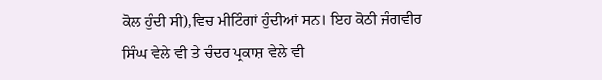ਕੋਲ ਹੁੰਦੀ ਸੀ),ਵਿਚ ਮੀ‌ਟਿੰਗਾਂ ਹੁੰਦੀਆਂ ਸਨ। ਇਹ ਕੋਠੀ ਜੰਗਵੀਰ ਸਿੰਘ ਵੇਲੇ ਵੀ ਤੇ ਚੰਦਰ ਪ੍ਰਕਾਸ਼ ਵੇਲੇ ਵੀ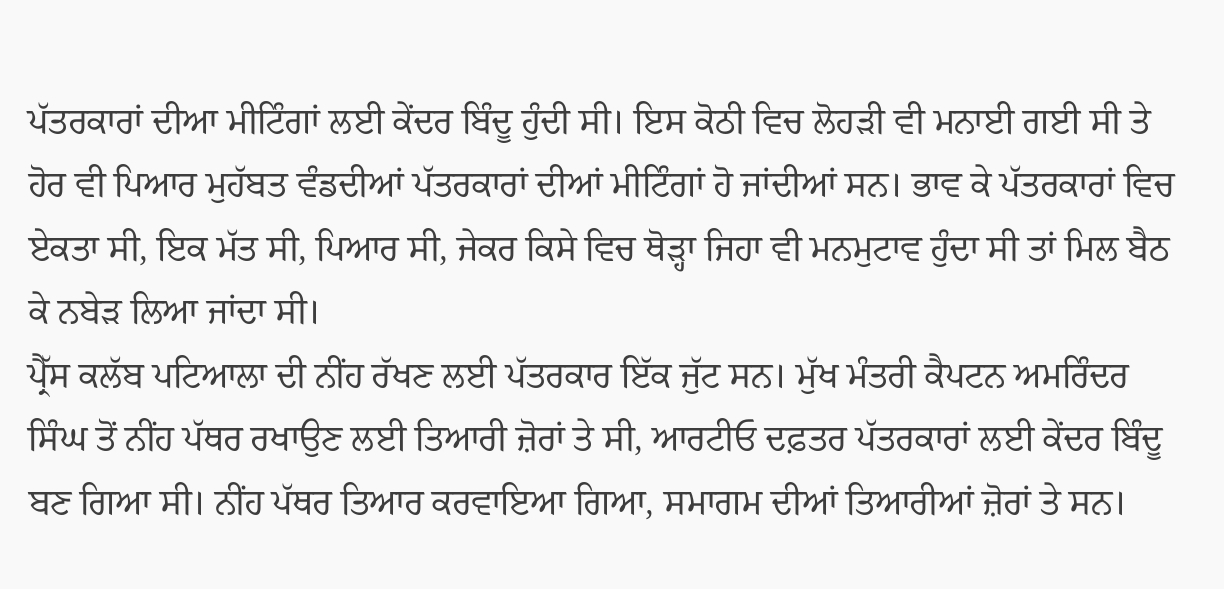ਪੱਤਰਕਾਰਾਂ ਦੀਆ ਮੀ‌ਟਿੰਗਾਂ ਲਈ ਕੇਂਦਰ ਬਿੰਦੂ ਹੁੰਦੀ ਸੀ। ਇਸ ਕੋਠੀ ਵਿਚ ਲੋਹੜੀ ਵੀ ਮਨਾਈ ਗਈ ਸੀ ਤੇ ਹੋਰ ਵੀ ਪਿਆਰ ਮੁਹੱਬਤ ਵੰਡਦੀਆਂ ਪੱਤਰਕਾਰਾਂ ਦੀਆਂ ਮੀ‌ਟਿੰਗਾਂ ਹੋ ਜਾਂਦੀਆਂ ਸਨ। ਭਾਵ ਕੇ ਪੱਤਰਕਾਰਾਂ ਵਿਚ ਏਕਤਾ ਸੀ, ਇਕ ਮੱਤ ਸੀ, ਪਿਆਰ ਸੀ, ਜੇਕਰ ਕਿਸੇ ਵਿਚ ਥੋੜ੍ਹਾ‌ ਜਿਹਾ ਵੀ ਮਨਮੁਟਾਵ ਹੁੰਦਾ ਸੀ ਤਾਂ ਮਿਲ ਬੈਠ ਕੇ ਨਬੇੜ ਲਿਆ ਜਾਂਦਾ ਸੀ।
ਪ੍ਰੈੱਸ ਕਲੱਬ ਪਟਿਆਲਾ ਦੀ ਨੀਂਹ ਰੱਖਣ ਲਈ ਪੱਤਰਕਾਰ ਇੱਕ ਜੁੱਟ ਸਨ। ਮੁੱਖ ਮੰਤਰੀ ਕੈਪਟਨ ਅਮਰਿੰਦਰ ਸਿੰਘ ਤੋਂ ਨੀਂਹ ਪੱਥਰ ਰਖਾਉਣ ਲਈ ਤਿਆਰੀ ਜ਼ੋਰਾਂ ਤੇ ਸੀ, ਆਰਟੀਓ ਦਫ਼ਤਰ ਪੱਤਰਕਾਰਾਂ ਲਈ ਕੇਂਦਰ ਬਿੰਦੂ ਬਣ ਗਿਆ ਸੀ। ਨੀਂਹ ਪੱਥਰ ਤਿਆਰ ਕਰਵਾਇਆ ਗਿਆ, ਸਮਾਗਮ ਦੀਆਂ ਤਿਆਰੀਆਂ ਜ਼ੋਰਾਂ ਤੇ ਸਨ।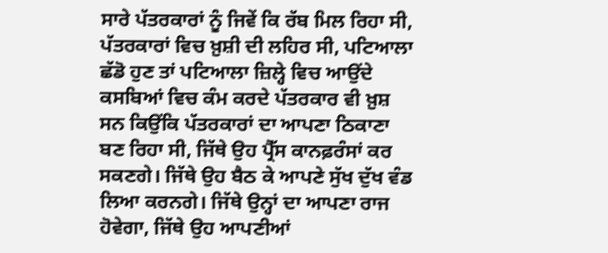ਸਾਰੇ ਪੱਤਰਕਾਰਾਂ ਨੂੰ ਜਿਵੇਂ ਕਿ ਰੱਬ ਮਿਲ ਰਿਹਾ ਸੀ, ਪੱਤਰਕਾਰਾਂ ਵਿਚ ਖ਼ੁਸ਼ੀ ਦੀ ਲਹਿਰ ਸੀ, ਪਟਿਆਲਾ ਛੱਡੋ ਹੁਣ ਤਾਂ ਪਟਿਆਲਾ ਜ਼ਿਲ੍ਹੇ ਵਿਚ ਆਉਂਦੇ ਕਸਬਿਆਂ ਵਿਚ ਕੰਮ ਕਰਦੇ ਪੱਤਰਕਾਰ ਵੀ ਖ਼ੁਸ਼ ਸਨ ਕਿਉਂਕਿ ਪੱਤਰਕਾਰਾਂ ਦਾ ਆਪਣਾ ਠਿਕਾਣਾ ਬਣ ਰਿਹਾ ਸੀ, ਜਿੱਥੇ ਉਹ ਪ੍ਰੈੱਸ ਕਾਨਫ਼ਰੰਸਾਂ ਕਰ ਸਕਣਗੇ। ਜਿੱਥੇ ਉਹ ਬੈਠ ਕੇ ਆਪਣੇ ਸੁੱਖ ਦੁੱਖ ਵੰਡ ਲਿਆ ਕਰਨਗੇ। ਜਿੱਥੇ ਉਨ੍ਹਾਂ ਦਾ ਆਪਣਾ ਰਾਜ ਹੋਵੇਗਾ, ਜਿੱਥੇ ਉਹ ਆਪਣੀਆਂ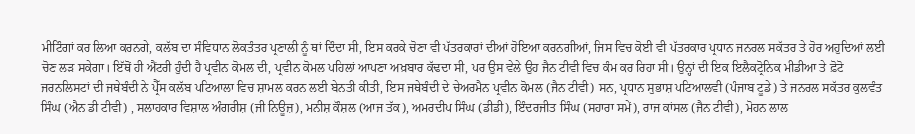ਮੀ‌ਟਿੰਗਾਂ ਕਰ ਲਿਆ ਕਰਨਗੇ, ਕਲੱਬ ਦਾ ਸੰਵਿਧਾਨ ਲੋਕਤੰਤਰ ਪ੍ਰਣਾਲੀ ਨੂੰ ਥਾਂ ਦਿੰਦਾ ਸੀ, ਇਸ ਕਰਕੇ ਚੋਣਾ ਵੀ ਪੱਤਰਕਾਰਾਂ ਦੀਆਂ ਹੋਇਆ ਕਰਨਗੀਆਂ, ਜਿਸ ਵਿਚ ਕੋਈ ਵੀ ਪੱਤਰਕਾਰ ਪ੍ਰਧਾਨ ਜਨਰਲ ਸਕੱਤਰ ਤੇ ਹੋਰ ਅਹੁਦਿਆਂ ਲਈ ਚੋਣ ਲੜ ਸਕੇਗਾ। ਇੱਥੋਂ ਹੀ ਐਂਟਰੀ ਹੁੰਦੀ ਹੈ ਪ੍ਰਵੀਨ ਕੋਮਲ ਦੀ, ਪ੍ਰਵੀਨ ਕੋਮਲ ਪਹਿਲਾਂ ਆਪਣਾ ਅਖ਼ਬਾਰ ਕੱਢਦਾ ਸੀ, ਪਰ ਉਸ ਵੇਲੇ ਉਹ ਜੈਨ ਟੀਵੀ ਵਿਚ ਕੰਮ ਕਰ ਰਿਹਾ ਸੀ। ਉਨ੍ਹਾਂ ਦੀ ਇਕ ਇਲੈਕਟ੍ਰੋਨਿਕ ਮੀਡੀਆ ਤੇ ਫ਼ੋਟੋ ਜਰਨਲਿਸਟਾਂ ਦੀ ਜਥੇਬੰਦੀ ਨੇ ਪ੍ਰੈੱਸ ਕਲੱਬ ਪਟਿਆਲਾ ਵਿਚ ਸ਼ਾਮਲ ਕਰਨ ਲਈ ਬੇਨਤੀ ਕੀਤੀ, ਇਸ ਜਥੇਬੰਦੀ ਦੇ ਚੇਅਰਮੈਨ ਪ੍ਰਵੀਨ ਕੋਮਲ (ਜੈਨ ਟੀਵੀ) ਸਨ, ਪ੍ਰਧਾਨ ਸੁਭਾਸ਼ ਪਟਿਆਲਵੀ (ਪੰਜਾਬ ਟੂਡੇ) ਤੇ ਜਨਰਲ ਸਕੱਤਰ ਕੁਲਵੰਤ ਸਿੰਘ (ਐਨ ਡੀ ਟੀਵੀ) , ਸਲਾਹਕਾਰ ਵਿਸ਼ਾਲ ਅੰਗਰੀਸ਼ (ਜੀ ਨਿਊਜ਼), ਮਨੀਸ਼ ਕੌਸ਼ਲ (ਆਜ ਤੱਕ), ਅਮਰਦੀਪ ਸਿੰਘ (ਡੀਡੀ), ਇੰਦਰਜੀਤ ਸਿੰਘ (ਸਹਾਰਾ ਸਮੇਂ), ਰਾਜ ਕਾਂਸਲ (ਜੈਨ ਟੀਵੀ), ਮੋਹਨ ਲਾਲ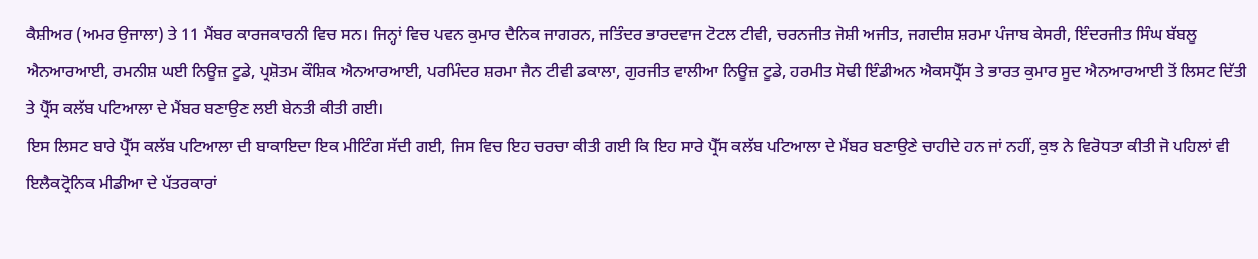ਕੈਸ਼ੀਅਰ (ਅਮਰ ਉਜਾਲਾ) ਤੇ 11 ਮੈਂਬਰ ਕਾਰਜਕਾਰਨੀ ਵਿਚ ਸਨ। ਜਿਨ੍ਹਾਂ ਵਿਚ ਪਵਨ ਕੁਮਾਰ ਦੈਨਿਕ ਜਾਗਰਨ, ਜਤਿੰਦਰ ਭਾਰਦਵਾਜ ਟੋਟਲ ਟੀਵੀ, ਚਰਨਜੀਤ ਜੋਸ਼ੀ ਅਜੀਤ, ਜਗਦੀਸ਼ ਸ਼ਰਮਾ ਪੰਜਾਬ ਕੇਸਰੀ, ਇੰਦਰਜੀਤ ਸਿੰਘ ਬੱਬਲੂ ਐਨਆਰਆਈ, ਰਮਨੀਸ਼ ਘਈ ਨਿਊਜ਼ ਟੂਡੇ, ਪ੍ਰਸ਼ੋਤਮ ਕੌਸ਼ਿਕ ਐਨਆਰਆਈ, ਪਰਮਿੰਦਰ ਸ਼ਰਮਾ ਜੈਨ ਟੀਵੀ ਡਕਾਲਾ, ਗੁਰਜੀਤ ਵਾਲੀਆ ਨਿਊਜ਼ ਟੂਡੇ, ਹਰਮੀਤ ਸੋਢੀ ਇੰਡੀਅਨ ਐਕਸਪ੍ਰੈੱਸ ਤੇ ਭਾਰਤ ਕੁਮਾਰ ਸੂਦ ਐਨਆਰਆਈ ਤੋਂ ਲਿਸਟ ਦਿੱਤੀ ਤੇ ਪ੍ਰੈੱਸ ਕਲੱਬ ਪਟਿਆਲਾ ਦੇ ਮੈਂਬਰ ਬਣਾਉਣ ਲਈ ਬੇਨਤੀ ਕੀਤੀ ਗਈ।
ਇਸ ਲਿਸਟ ਬਾਰੇ ਪ੍ਰੈੱਸ ਕਲੱਬ ਪਟਿਆਲਾ ਦੀ ਬਾਕਾਇਦਾ ਇਕ ਮੀ‌ਟਿੰਗ ਸੱਦੀ ਗਈ, ਜਿਸ ਵਿਚ ਇਹ ਚਰਚਾ ਕੀਤੀ ਗਈ ਕਿ ਇਹ ਸਾਰੇ ਪ੍ਰੈੱਸ ਕਲੱਬ ਪਟਿਆਲਾ ਦੇ ਮੈਂਬਰ ਬਣਾਉਣੇ ਚਾਹੀਦੇ ਹਨ ਜਾਂ ਨਹੀਂ, ਕੁਝ ਨੇ ਵਿਰੋਧਤਾ ਕੀਤੀ ਜੋ ਪਹਿਲਾਂ ਵੀ ਇਲੈਕਟ੍ਰੋਨਿਕ ਮੀਡੀਆ ਦੇ ਪੱਤਰਕਾਰਾਂ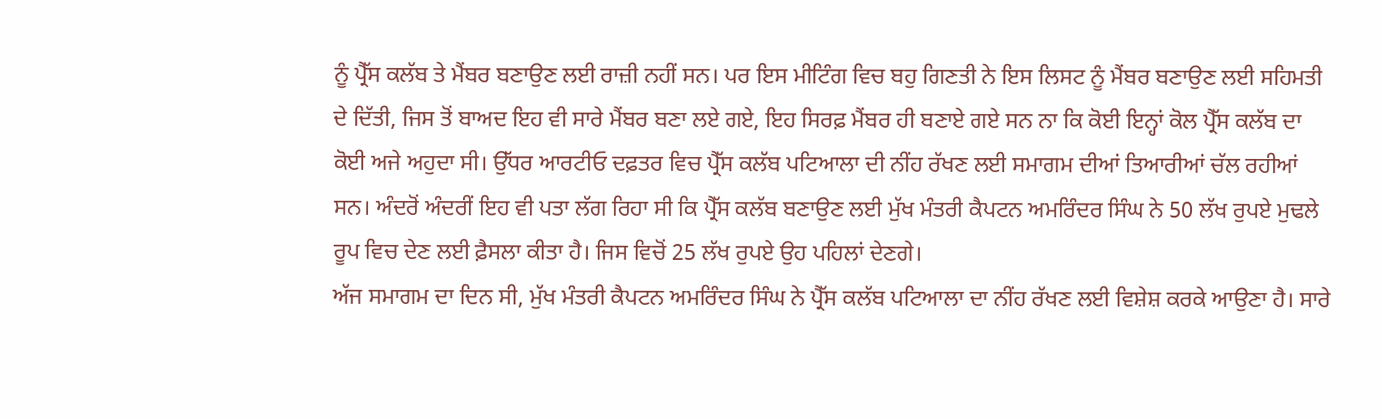ਨੂੰ ਪ੍ਰੈੱਸ ਕਲੱਬ ਤੇ ਮੈਂਬਰ ਬਣਾਉਣ ਲਈ ਰਾਜ਼ੀ ਨਹੀਂ ਸਨ। ਪਰ ਇਸ ਮੀਟਿੰਗ ਵਿਚ ਬਹੁ ਗਿਣਤੀ ਨੇ ਇਸ ਲਿਸਟ ਨੂੰ ਮੈਂਬਰ ਬਣਾਉਣ ਲਈ ਸਹਿਮਤੀ ਦੇ ਦਿੱਤੀ, ਜਿਸ ਤੋਂ ਬਾਅਦ ਇਹ ਵੀ ਸਾਰੇ ਮੈਂਬਰ ਬਣਾ ਲਏ ਗਏ, ਇਹ ਸਿਰਫ਼ ਮੈਂਬਰ ਹੀ ਬਣਾਏ ਗਏ ਸਨ ਨਾ ਕਿ ਕੋਈ ਇਨ੍ਹਾਂ ਕੋਲ ਪ੍ਰੈੱਸ ਕਲੱਬ ਦਾ ਕੋਈ ਅਜੇ ਅਹੁਦਾ ਸੀ। ਉੱਧਰ ਆਰਟੀਓ ਦਫ਼ਤਰ ਵਿਚ ਪ੍ਰੈੱਸ ਕਲੱਬ ਪਟਿਆਲਾ ਦੀ ਨੀਂਹ ਰੱਖਣ ਲਈ ਸਮਾਗਮ ਦੀਆਂ ਤਿਆਰੀਆਂ ਚੱਲ ਰਹੀਆਂ ਸਨ। ਅੰਦਰੋਂ ਅੰਦਰੀਂ ਇਹ ਵੀ ਪਤਾ ਲੱਗ ਰਿਹਾ ਸੀ ਕਿ ਪ੍ਰੈੱਸ ਕਲੱਬ ਬਣਾਉਣ ਲਈ ਮੁੱਖ ਮੰਤਰੀ ਕੈਪਟਨ ਅਮਰਿੰਦਰ ਸਿੰਘ ਨੇ 50 ਲੱਖ ਰੁਪਏ ਮੁਢਲੇ ਰੂਪ ਵਿਚ ਦੇਣ ਲਈ ਫ਼ੈਸਲਾ ਕੀਤਾ ਹੈ। ਜਿਸ ਵਿਚੋਂ 25 ਲੱਖ ਰੁਪਏ ਉਹ ਪਹਿਲਾਂ ਦੇਣਗੇ।
ਅੱਜ ਸਮਾਗਮ ਦਾ ਦਿਨ ਸੀ, ਮੁੱਖ ਮੰਤਰੀ ਕੈਪਟਨ ਅਮਰਿੰਦਰ ਸਿੰਘ ਨੇ ਪ੍ਰੈੱਸ ਕਲੱਬ ਪਟਿਆਲਾ ਦਾ ਨੀਂਹ ਰੱਖਣ ਲਈ ਵਿਸ਼ੇਸ਼ ਕਰਕੇ ਆਉਣਾ ਹੈ। ਸਾਰੇ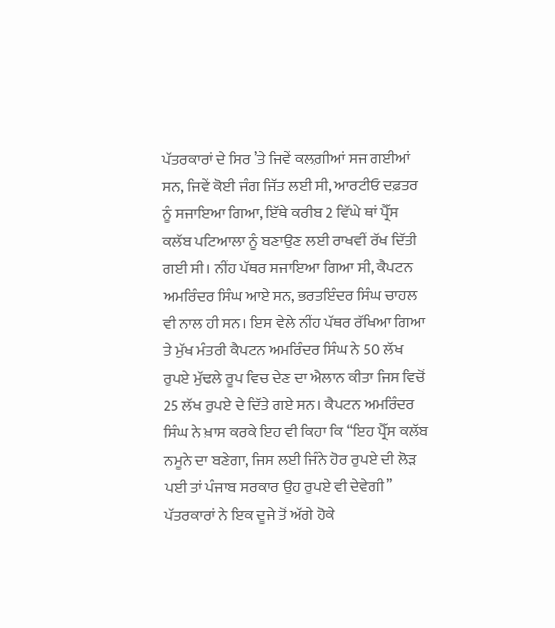ਪੱਤਰਕਾਰਾਂ ਦੇ ਸਿਰ ’ਤੇ ਜਿਵੇਂ ਕਲਗ਼ੀਆਂ ਸਜ ਗਈਆਂ ਸਨ, ਜਿਵੇਂ ਕੋਈ ਜੰਗ ਜਿੱਤ ਲਈ ਸੀ, ਆਰਟੀਓ ਦਫ਼ਤਰ ਨੂੰ ਸਜਾਇਆ ਗਿਆ, ਇੱਥੇ ਕਰੀਬ 2 ਵਿੱਘੇ ਥਾਂ ਪ੍ਰੈੱਸ ਕਲੱਬ ਪ‌ਟਿਆਲਾ ਨੂੰ ਬਣਾਉਣ ਲਈ ਰਾਖਵੀਂ ਰੱਖ ਦਿੱਤੀ ਗਈ ਸੀ। ਨੀਂਹ ਪੱਥਰ ਸਜਾਇਆ ਗਿਆ ਸੀ, ਕੈਪਟਨ ਅਮਰਿੰਦਰ ਸਿੰਘ ਆਏ ਸਨ, ਭਰਤਇੰਦਰ ਸਿੰਘ ਚਾਹਲ ਵੀ ਨਾਲ ਹੀ ਸਨ। ਇਸ ਵੇਲੇ ਨੀਂਹ ਪੱਥਰ ਰੱ‌ਖਿਆ ਗਿਆ ਤੇ ਮੁੱਖ ਮੰਤਰੀ ਕੈਪਟਨ ਅਮਰਿੰਦਰ ਸਿੰਘ ਨੇ 50 ਲੱਖ ਰੁਪਏ ਮੁੱਢਲੇ ਰੂਪ ਵਿਚ ਦੇਣ ਦਾ ਐਲਾਨ ਕੀਤਾ ਜਿਸ ਵਿਚੋਂ 25 ਲੱਖ ਰੁਪਏ ਦੇ ਦਿੱਤੇ ਗਏ ਸਨ। ਕੈਪਟਨ ਅਮਰਿੰਦਰ ਸਿੰਘ ਨੇ ਖ਼ਾਸ ਕਰਕੇ ਇਹ ਵੀ ਕਿਹਾ ਕਿ ‘‘ਇਹ ਪ੍ਰੈੱਸ ਕਲੱਬ ਨਮੂਨੇ ਦਾ ਬਣੇਗਾ, ਜਿਸ ਲਈ ਜਿੰਨੇ ਹੋਰ ਰੁਪਏ ਦੀ ਲੋੜ ਪਈ ਤਾਂ ਪੰਜਾਬ ਸਰਕਾਰ ਉਹ ਰੁਪਏ ਵੀ ਦੇਵੇਗੀ’’
ਪੱਤਰਕਾਰਾਂ ਨੇ ਇਕ ਦੂਜੇ ਤੋਂ ਅੱਗੇ ਹੋਕੇ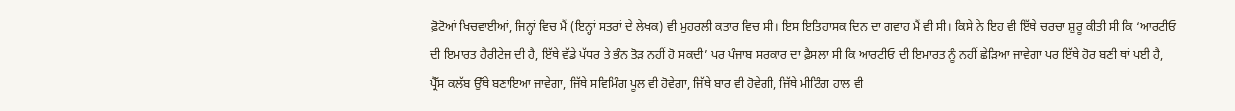ਫ਼ੋਟੋਆਂ ਖਿਚਵਾਈਆਂ, ਜਿਨ੍ਹਾਂ ਵਿਚ ਮੈਂ (ਇਨ੍ਹਾਂ ਸਤਰਾਂ ਦੇ ਲੇਖਕ) ਵੀ ਮੁਹਰਲੀ ਕਤਾਰ ਵਿਚ ਸੀ। ਇਸ ਇਤਿਹਾਸਕ ਦਿਨ ਦਾ ਗਵਾਹ ਮੈਂ ਵੀ ਸੀ। ਕਿਸੇ ਨੇ ਇਹ ਵੀ ਇੱਥੇ ਚਰਚਾ ਸ਼ੁਰੂ ਕੀਤੀ ਸੀ ਕਿ ‘ਆਰਟੀਓ ਦੀ ਇਮਾਰਤ ਹੈਰੀਟੇਜ ਦੀ ਹੈ, ਇੱਥੇ ਵੱਡੇ ਪੱਧਰ ਤੇ ਭੰਨ ਤੋੜ ਨਹੀਂ ਹੋ ਸਕਦੀ’ ਪਰ ਪੰਜਾਬ ਸਰਕਾਰ ਦਾ ਫ਼ੈਸਲਾ ਸੀ ਕਿ ਆਰਟੀਓ ਦੀ ਇਮਾਰਤ ਨੂੰ ਨਹੀਂ ਛੇੜਿਆ ਜਾਵੇਗਾ ਪਰ ਇੱਥੇ ਹੋਰ ਬਣੀ ਥਾਂ ਪਈ ਹੈ, ਪ੍ਰੈੱਸ ਕਲੱਬ ਉੱਥੇ ਬਣਾਇਆ ਜਾਵੇਗਾ, ਜਿੱਥੇ ਸਵਿਮਿੰਗ ਪੂਲ ਵੀ ਹੋਵੇਗਾ, ਜਿੱਥੇ ਬਾਰ ਵੀ ਹੋਵੇਗੀ, ਜਿੱਥੇ ਮੀਟਿੰਗ ਹਾਲ ਵੀ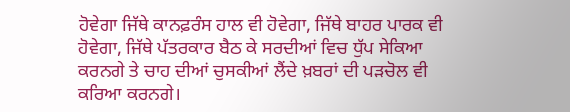ਹੋਵੇਗਾ ਜਿੱਥੇ ਕਾਨਫ਼ਰੰਸ ਹਾਲ ਵੀ ਹੋਵੇਗਾ, ਜਿੱਥੇ ਬਾਹਰ ਪਾਰਕ ਵੀ ਹੋਵੇਗਾ, ਜਿੱਥੇ ਪੱਤਰਕਾਰ ਬੈਠ ਕੇ ਸਰਦੀਆਂ ਵਿਚ ਧੁੱਪ ਸੇਕਿਆ ਕਰਨਗੇ ਤੇ ਚਾਹ ਦੀਆਂ ਚੁਸਕੀਆਂ ਲੈਂਦੇ ਖ਼ਬਰਾਂ ਦੀ ਪੜਚੋਲ ਵੀ ਕਰਿਆ ਕਰਨਗੇ।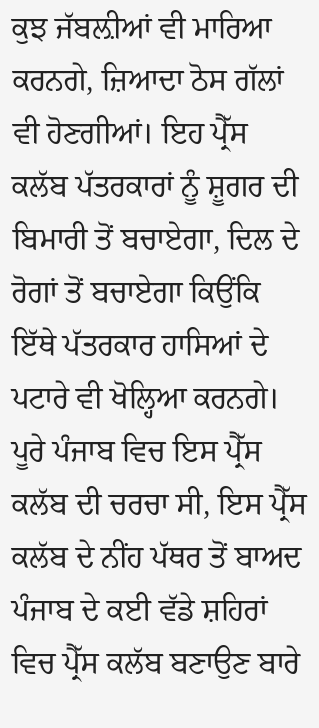ਕੁਝ ਜੱਬਲ਼ੀਆਂ ਵੀ ਮਾਰਿਆ ਕਰਨਗੇ, ਜ਼ਿਆਦਾ ਠੋਸ ਗੱਲਾਂ ਵੀ ਹੋਣਗੀਆਂ। ਇਹ ਪ੍ਰੈੱਸ ਕਲੱਬ ਪੱਤਰਕਾਰਾਂ ਨੂੰ ਸ਼ੂਗਰ ਦੀ ਬਿਮਾਰੀ ਤੋਂ ਬਚਾਏਗਾ, ਦਿਲ ਦੇ ਰੋਗਾਂ ਤੋਂ ਬਚਾਏਗਾ ਕਿਉਂਕਿ ਇੱਥੇ ਪੱਤਰਕਾਰ ਹਾਸਿਆਂ ਦੇ ਪਟਾਰੇ ਵੀ ਖੋਲ੍ਹਿਆ ਕਰਨਗੇ। ਪੂਰੇ ਪੰਜਾਬ ਵਿਚ ਇਸ ਪ੍ਰੈੱਸ ਕਲੱਬ ਦੀ ਚਰਚਾ ਸੀ, ਇਸ ਪ੍ਰੈੱਸ ਕਲੱਬ ਦੇ ਨੀਂਹ ਪੱਥਰ ਤੋਂ ਬਾਅਦ ਪੰਜਾਬ ਦੇ ਕਈ ਵੱਡੇ ਸ਼ਹਿਰਾਂ ਵਿਚ ਪ੍ਰੈੱਸ ਕਲੱਬ ਬਣਾਉਣ ਬਾਰੇ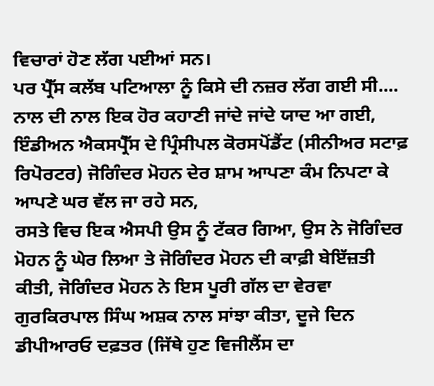ਵਿਚਾਰਾਂ ਹੋਣ ਲੱਗ ਪਈਆਂ ਸਨ।
ਪਰ ਪ੍ਰੈੱਸ ਕਲੱਬ ਪਟਿਆਲਾ ਨੂੰ ਕਿਸੇ ਦੀ ਨਜ਼ਰ ਲੱਗ ਗਈ ਸੀ.... ਨਾਲ ਦੀ ਨਾਲ ਇਕ ਹੋਰ ਕਹਾਣੀ ਜਾਂਦੇ ਜਾਂਦੇ ਯਾਦ ਆ ਗਈ, ਇੰਡੀਅਨ ਐਕਸਪ੍ਰੈੱਸ ਦੇ ਪ੍ਰਿੰਸੀਪਲ ਕੋਰਸਪੋਂਡੈਂਟ (ਸੀਨੀਅਰ ਸਟਾਫ਼ ਰਿਪੋਰਟਰ) ਜੋਗਿੰਦਰ ਮੋਹਨ ਦੇਰ ਸ਼ਾਮ ਆਪਣਾ ਕੰਮ ਨਿਪਟਾ ਕੇ ਆਪਣੇ ਘਰ ਵੱਲ ਜਾ ਰਹੇ ਸਨ,
ਰਸਤੇ ਵਿਚ ਇਕ ਐਸਪੀ ਉਸ ਨੂੰ ਟੱਕਰ ਗਿਆ, ਉਸ ਨੇ ਜੋਗਿੰਦਰ ਮੋਹਨ ਨੂੰ ਘੇਰ ਲਿਆ ਤੇ ਜੋਗਿੰਦਰ ਮੋਹਨ ਦੀ ਕਾਫ਼ੀ ਬੇਇੱਜ਼ਤੀ ਕੀਤੀ, ਜੋਗਿੰਦਰ ਮੋਹਨ ਨੇ ਇਸ ਪੂਰੀ ਗੱਲ ਦਾ ਵੇਰਵਾ ਗੁਰਕਿਰਪਾਲ ਸਿੰਘ ਅਸ਼ਕ ਨਾਲ ਸਾਂਝਾ ਕੀਤਾ, ਦੂਜੇ ਦਿਨ ਡੀਪੀਆਰਓ ਦਫ਼ਤਰ (ਜਿੱਥੇ ਹੁਣ ਵਿਜੀਲੈਂਸ ਦਾ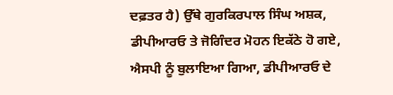ਦਫ਼ਤਰ ਹੈ) ਉੱਥੇ ਗੁਰਕਿਰਪਾਲ ਸਿੰਘ ਅਸ਼ਕ, ਡੀਪੀਆਰਓ ਤੇ ਜੋਗਿੰਦਰ ਮੋਹਨ ਇਕੱਠੇ ਹੋ ਗਏ, ਐਸਪੀ ਨੂੰ ਬੁਲਾਇਆ ਗਿਆ, ਡੀਪੀਆਰਓ ਦੇ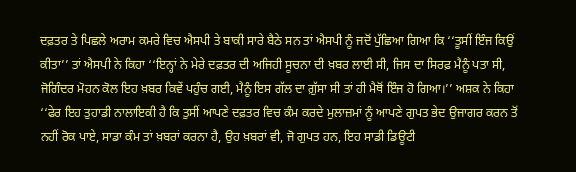ਦਫ਼ਤਰ ਤੇ ਪਿਛਲੇ ਅਰਾਮ ਕਮਰੇ ਵਿਚ ਐਸਪੀ ਤੇ ਬਾਕੀ ਸਾਰੇ ਬੈਠੇ ਸਨ ਤਾਂ ਐਸਪੀ ਨੂੰ ਜਦੋਂ ਪੁੱਛਿਆ ਗਿਆ ਕਿ ‘‘ਤੂਸੀਂ ਇੰਜ ਕਿਉਂ ਕੀਤਾ’’ ਤਾਂ ਐਸਪੀ ਨੇ ਕਿਹਾ ‘‘ਇਨ੍ਹਾਂ ਨੇ ਮੇਰੇ ਦਫ਼ਤਰ ਦੀ ਅਜਿਹੀ ਸੂਚਨਾ ਦੀ ਖ਼ਬਰ ਲਾਈ ਸੀ, ਜਿਸ ਦਾ ਸਿਰਫ਼ ਮੈਨੂੰ ਪਤਾ ਸੀ, ਜੋਗਿੰਦਰ ਮੋਹਨ ਕੋਲ ਇਹ ਖ਼ਬਰ ਕਿਵੇਂ ਪਹੁੰਚ ਗਈ, ਮੈਨੂੰ ਇਸ ਗੱਲ ਦਾ ਗ਼ੁੱਸਾ ਸੀ ਤਾਂ ਹੀ ਮੈਥੋਂ ਇੰਜ ਹੋ ਗਿਆ।’’ ਅਸ਼ਕ ਨੇ ਕਿਹਾ ‘‘ਫੇਰ ਇਹ ਤੁਹਾਡੀ ਨਾਲਾਇਕੀ ਹੈ ਕਿ ਤੁਸੀਂ ਆਪਣੇ ਦਫ਼ਤਰ ਵਿਚ ਕੰਮ ਕਰਦੇ ਮੁਲਾਜ਼ਮਾਂ ਨੂੰ ਆਪਣੇ ਗੁਪਤ ਭੇਦ ਉਜਾਗਰ ਕਰਨ ਤੋਂ ਨਹੀਂ ਰੋਕ ਪਾਏ, ਸਾਡਾ ਕੰਮ ਤਾਂ ਖ਼ਬਰਾਂ ਕਰਨਾ ਹੈ, ਉਹ ਖ਼ਬਰਾਂ ਵੀ, ਜੋ ਗੁਪਤ ਹਨ, ਇਹ ਸਾਡੀ ਡਿਊਟੀ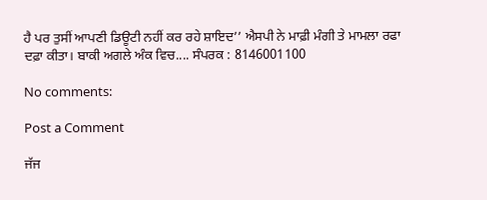ਹੈ ਪਰ ਤੁਸੀਂ ਆਪਣੀ ਡਿਊਟੀ ਨਹੀਂ ਕਰ ਰਹੇ ਸ਼ਾਇਦ’’ ਐਸਪੀ ਨੇ ਮਾਫ਼ੀ ਮੰਗੀ ਤੇ ਮਾਮਲਾ ਰਫਾ ਦਫ਼ਾ ਕੀਤਾ। ਬਾਕੀ ਅਗਲੇ ਅੰਕ ਵਿਚ.... ਸੰਪਰਕ : 8146001100

No comments:

Post a Comment

ਜੱਜ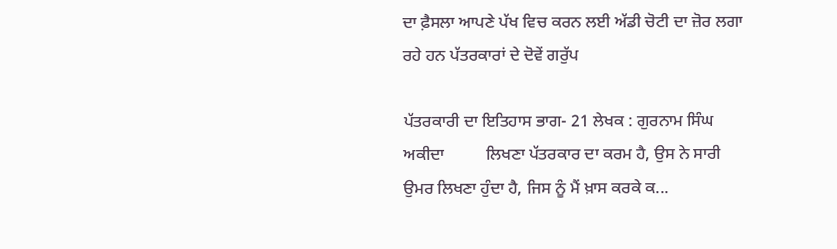ਦਾ ਫ਼ੈਸਲਾ ਆਪਣੇ ਪੱਖ ਵਿਚ ਕਰਨ ਲਈ ਅੱਡੀ ਚੋਟੀ ਦਾ ਜ਼ੋਰ ਲਗਾ ਰਹੇ ਹਨ ਪੱਤਰਕਾਰਾਂ ਦੇ ਦੋਵੇਂ ਗਰੁੱਪ

ਪੱਤਰਕਾਰੀ ਦਾ ਇਤਿਹਾਸ ਭਾਗ- 21 ਲੇਖਕ : ਗੁਰਨਾਮ ਸਿੰਘ ਅਕੀਦਾ          ਲਿਖਣਾ ਪੱਤਰਕਾਰ ਦਾ ਕਰਮ ਹੈ, ਉਸ ਨੇ ਸਾਰੀ ਉਮਰ ਲਿਖਣਾ ਹੁੰਦਾ ਹੈ, ਜਿਸ ਨੂੰ ਮੈਂ ਖ਼ਾਸ ਕਰਕੇ ਕ...